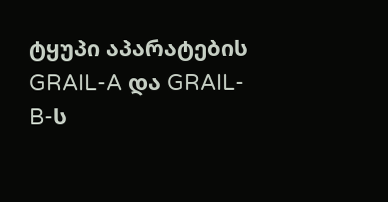ტყუპი აპარატების GRAIL-A და GRAIL-B-ს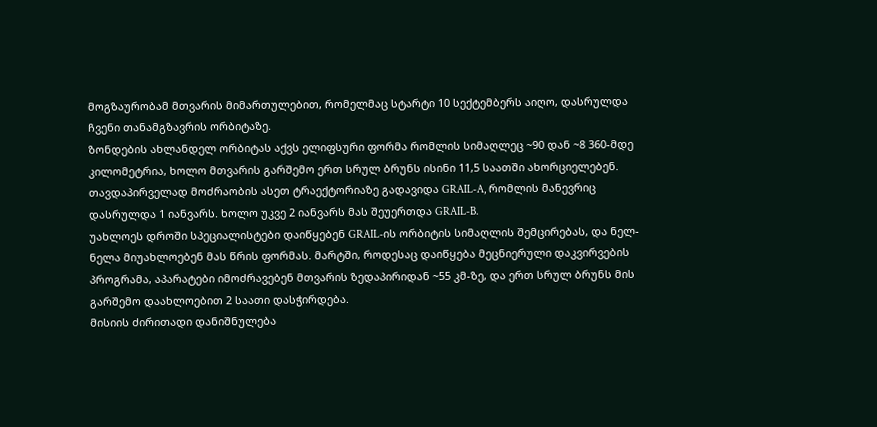მოგზაურობამ მთვარის მიმართულებით, რომელმაც სტარტი 10 სექტემბერს აიღო, დასრულდა ჩვენი თანამგზავრის ორბიტაზე.
ზონდების ახლანდელ ორბიტას აქვს ელიფსური ფორმა რომლის სიმაღლეც ~90 დან ~8 360-მდე კილომეტრია, ხოლო მთვარის გარშემო ერთ სრულ ბრუნს ისინი 11,5 საათში ახორციელებენ. თავდაპირველად მოძრაობის ასეთ ტრაექტორიაზე გადავიდა GRAIL-A, რომლის მანევრიც დასრულდა 1 იანვარს. ხოლო უკვე 2 იანვარს მას შეუერთდა GRAIL-B.
უახლოეს დროში სპეციალისტები დაიწყებენ GRAIL-ის ორბიტის სიმაღლის შემცირებას, და ნელ-ნელა მიუახლოებენ მას წრის ფორმას. მარტში, როდესაც დაიწყება მეცნიერული დაკვირვების პროგრამა, აპარატები იმოძრავებენ მთვარის ზედაპირიდან ~55 კმ-ზე, და ერთ სრულ ბრუნს მის გარშემო დაახლოებით 2 საათი დასჭირდება.
მისიის ძირითადი დანიშნულება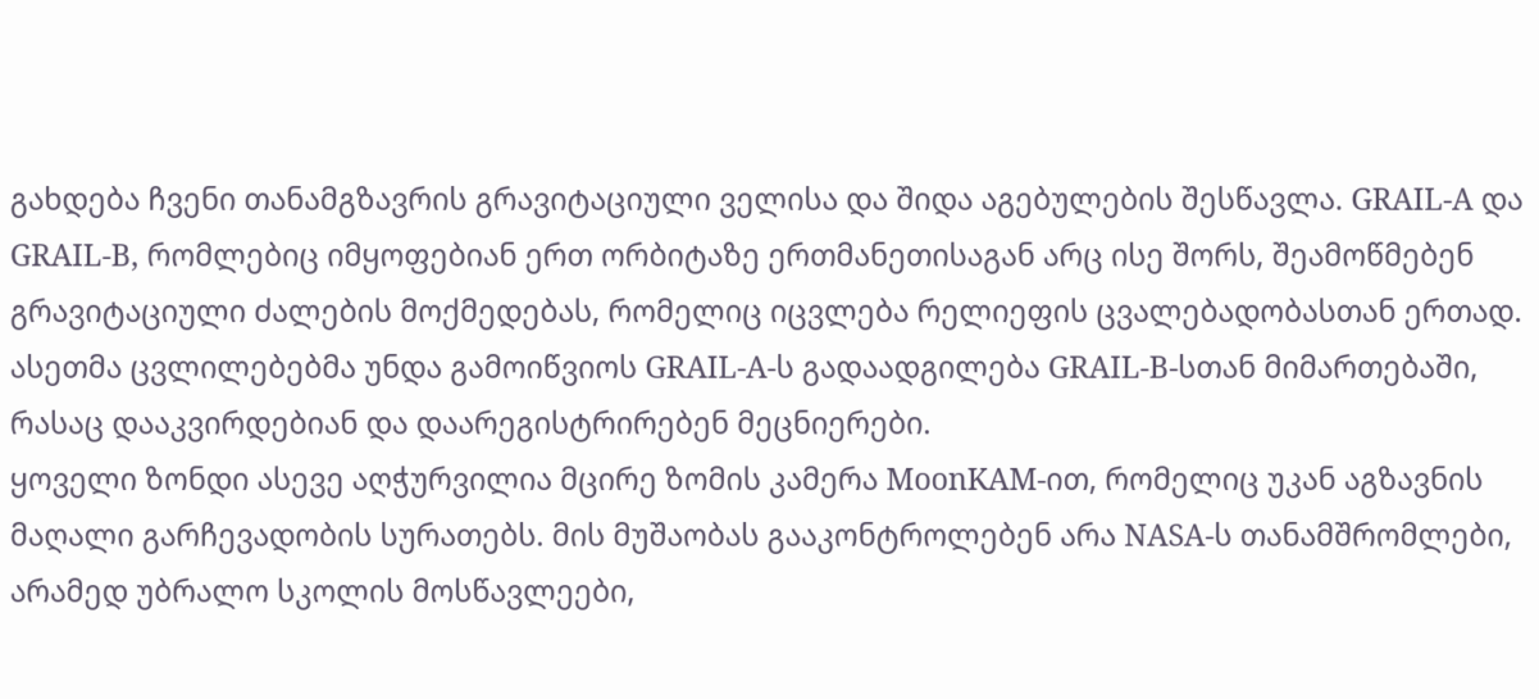გახდება ჩვენი თანამგზავრის გრავიტაციული ველისა და შიდა აგებულების შესწავლა. GRAIL-A და GRAIL-B, რომლებიც იმყოფებიან ერთ ორბიტაზე ერთმანეთისაგან არც ისე შორს, შეამოწმებენ გრავიტაციული ძალების მოქმედებას, რომელიც იცვლება რელიეფის ცვალებადობასთან ერთად. ასეთმა ცვლილებებმა უნდა გამოიწვიოს GRAIL-A-ს გადაადგილება GRAIL-B-სთან მიმართებაში, რასაც დააკვირდებიან და დაარეგისტრირებენ მეცნიერები.
ყოველი ზონდი ასევე აღჭურვილია მცირე ზომის კამერა MoonKAM-ით, რომელიც უკან აგზავნის მაღალი გარჩევადობის სურათებს. მის მუშაობას გააკონტროლებენ არა NASA-ს თანამშრომლები, არამედ უბრალო სკოლის მოსწავლეები,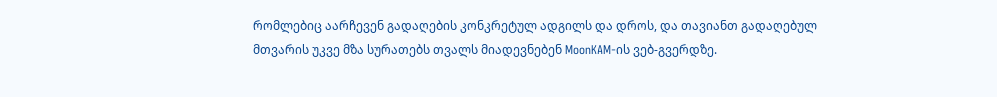რომლებიც აარჩევენ გადაღების კონკრეტულ ადგილს და დროს, და თავიანთ გადაღებულ მთვარის უკვე მზა სურათებს თვალს მიადევნებენ MoonKAM-ის ვებ-გვერდზე.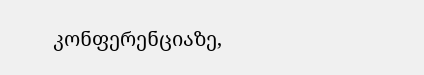კონფერენციაზე,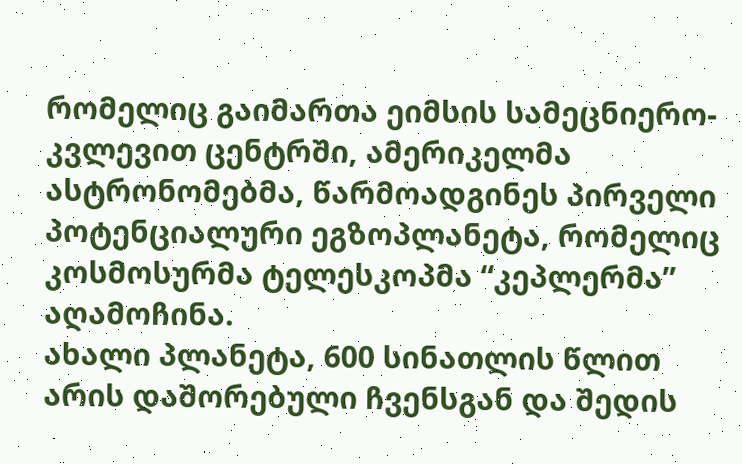რომელიც გაიმართა ეიმსის სამეცნიერო-კვლევით ცენტრში, ამერიკელმა ასტრონომებმა, წარმოადგინეს პირველი პოტენციალური ეგზოპლანეტა, რომელიც კოსმოსურმა ტელესკოპმა “კეპლერმა” აღამოჩინა.
ახალი პლანეტა, 600 სინათლის წლით არის დაშორებული ჩვენსგან და შედის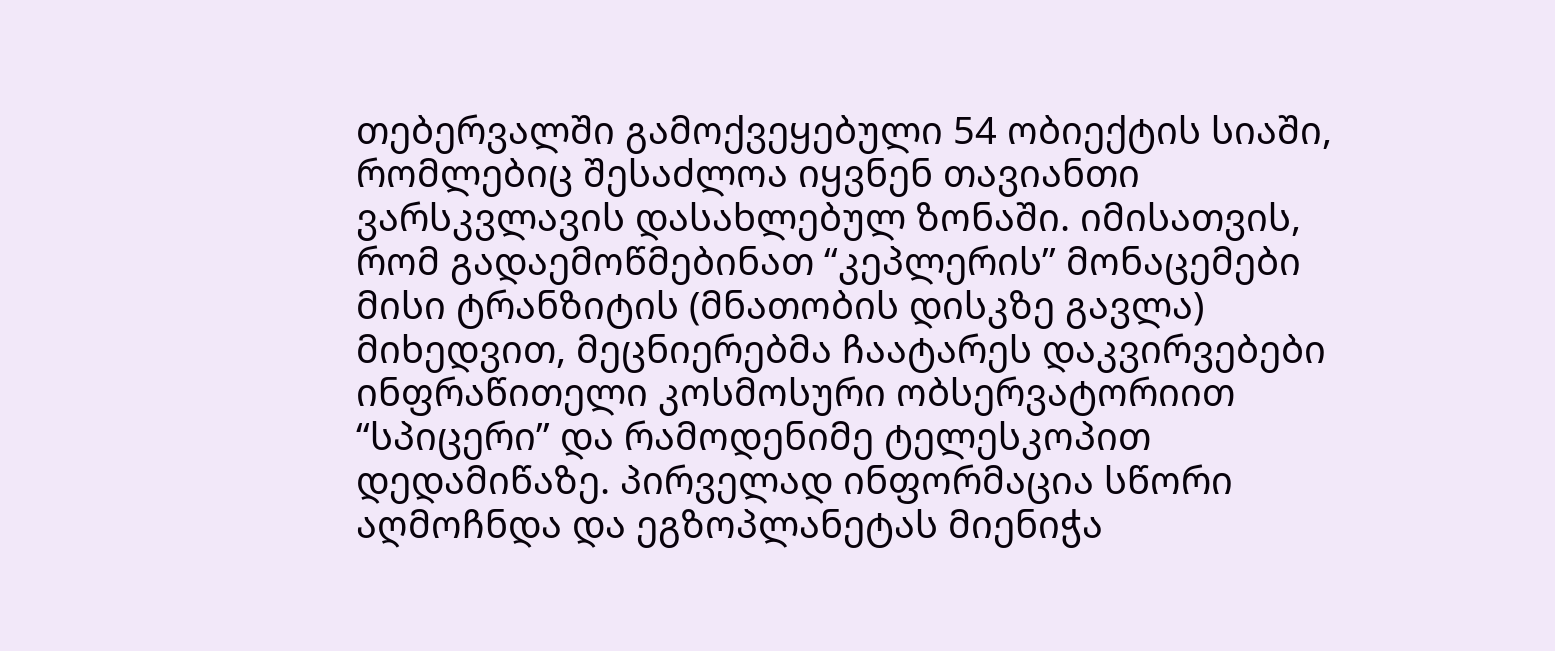თებერვალში გამოქვეყებული 54 ობიექტის სიაში, რომლებიც შესაძლოა იყვნენ თავიანთი ვარსკვლავის დასახლებულ ზონაში. იმისათვის, რომ გადაემოწმებინათ “კეპლერის” მონაცემები მისი ტრანზიტის (მნათობის დისკზე გავლა) მიხედვით, მეცნიერებმა ჩაატარეს დაკვირვებები ინფრაწითელი კოსმოსური ობსერვატორიით “სპიცერი” და რამოდენიმე ტელესკოპით დედამიწაზე. პირველად ინფორმაცია სწორი აღმოჩნდა და ეგზოპლანეტას მიენიჭა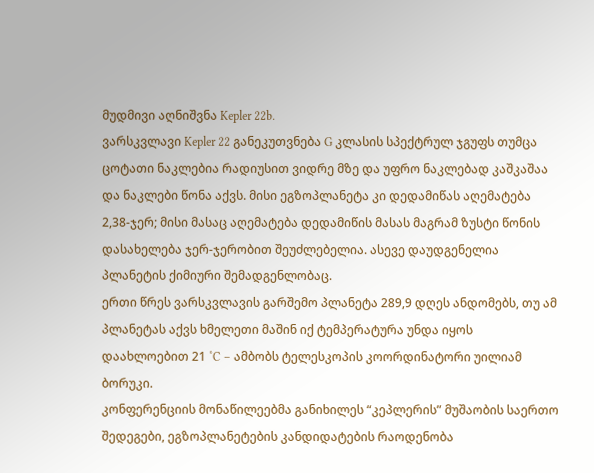მუდმივი აღნიშვნა Kepler 22b.
ვარსკვლავი Kepler 22 განეკუთვნება G კლასის სპექტრულ ჯგუფს თუმცა ცოტათი ნაკლებია რადიუსით ვიდრე მზე და უფრო ნაკლებად კაშკაშაა და ნაკლები წონა აქვს. მისი ეგზოპლანეტა კი დედამიწას აღემატება 2,38-ჯერ; მისი მასაც აღემატება დედამიწის მასას მაგრამ ზუსტი წონის დასახელება ჯერ-ჯერობით შეუძლებელია. ასევე დაუდგენელია პლანეტის ქიმიური შემადგენლობაც.
ერთი წრეს ვარსკვლავის გარშემო პლანეტა 289,9 დღეს ანდომებს, თუ ამ პლანეტას აქვს ხმელეთი მაშინ იქ ტემპერატურა უნდა იყოს დაახლოებით 21 ˚C – ამბობს ტელესკოპის კოორდინატორი უილიამ ბორუკი.
კონფერენციის მონაწილეებმა განიხილეს “კეპლერის” მუშაობის საერთო შედეგები, ეგზოპლანეტების კანდიდატების რაოდენობა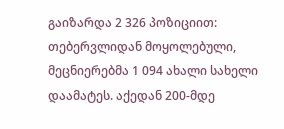გაიზარდა 2 326 პოზიციით: თებერვლიდან მოყოლებული, მეცნიერებმა 1 094 ახალი სახელი დაამატეს. აქედან 200-მდე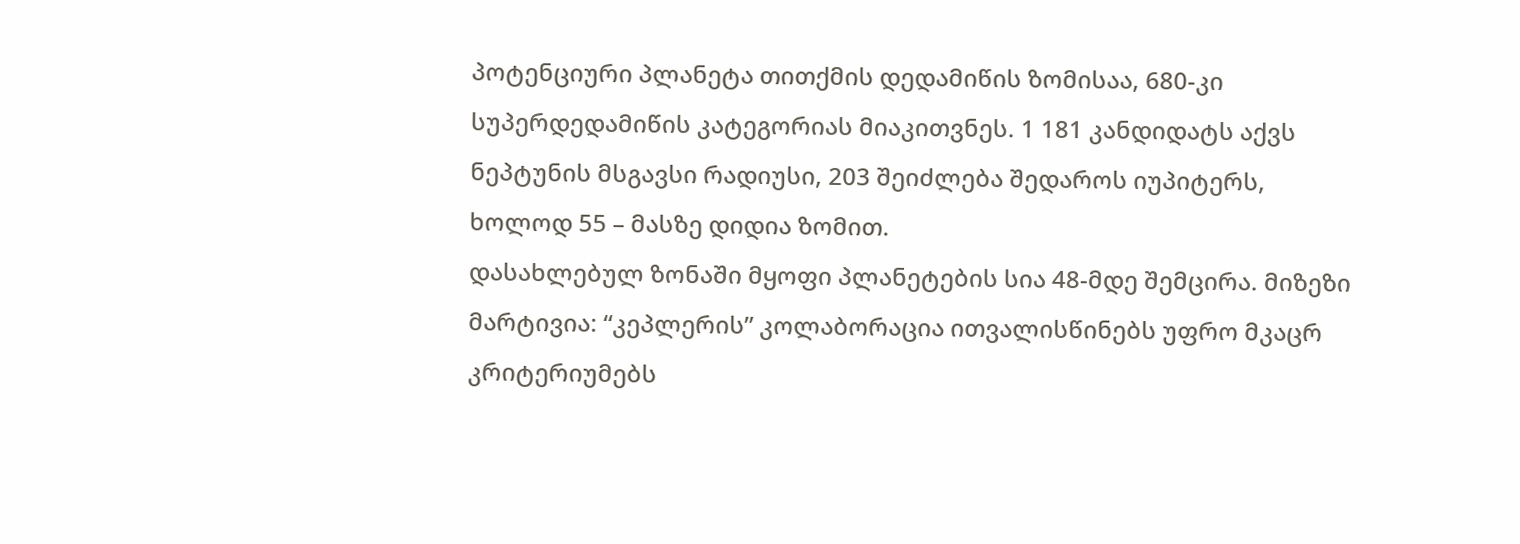პოტენციური პლანეტა თითქმის დედამიწის ზომისაა, 680-კი სუპერდედამიწის კატეგორიას მიაკითვნეს. 1 181 კანდიდატს აქვს ნეპტუნის მსგავსი რადიუსი, 203 შეიძლება შედაროს იუპიტერს, ხოლოდ 55 – მასზე დიდია ზომით.
დასახლებულ ზონაში მყოფი პლანეტების სია 48-მდე შემცირა. მიზეზი მარტივია: “კეპლერის” კოლაბორაცია ითვალისწინებს უფრო მკაცრ კრიტერიუმებს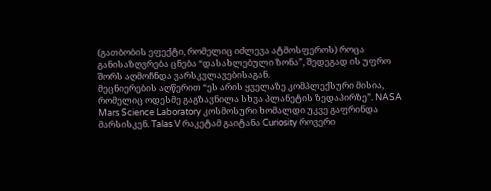(გათბობის ეფექტი, რომელიც იძლევა ატმოსფეროს) როცა განისაზღვრება ცნება “დასახლებული ზონა”, შედეგად ის უფრო შორს აღმოჩნდა ვარსკვლავებისაგან.
მეცნიერების აღწერით “ეს არის ყველაზე კომპლექსური მისია, რომელიც ოდესმე გაგზავნილა სხვა პლანეტის ზედაპირზე”. NASA Mars Science Laboratory კოსმოსური ხომალდი უკვე გაფრინდა მარსისკენ. Talas V რაკეტამ გაიტანა Curiosity როვერი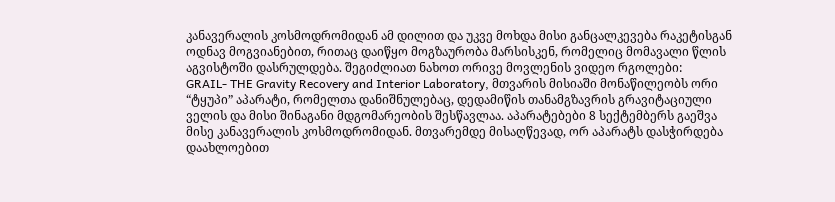კანავერალის კოსმოდრომიდან ამ დილით და უკვე მოხდა მისი განცალკევება რაკეტისგან ოდნავ მოგვიანებით, რითაც დაიწყო მოგზაურობა მარსისკენ, რომელიც მომავალი წლის აგვისტოში დასრულდება. შეგიძლიათ ნახოთ ორივე მოვლენის ვიდეო რგოლები:
GRAIL- THE Gravity Recovery and Interior Laboratory, მთვარის მისიაში მონაწილეობს ორი “ტყუპი” აპარატი, რომელთა დანიშნულებაც, დედამიწის თანამგზავრის გრავიტაციული ველის და მისი შინაგანი მდგომარეობის შესწავლაა. აპარატებები 8 სექტემბერს გაეშვა მისე კანავერალის კოსმოდრომიდან. მთვარემდე მისაღწევად, ორ აპარატს დასჭირდება დაახლოებით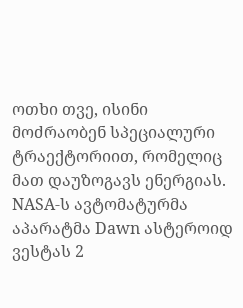ოთხი თვე, ისინი მოძრაობენ სპეციალური ტრაექტორიით, რომელიც მათ დაუზოგავს ენერგიას.
NASA-ს ავტომატურმა აპარატმა Dawn ასტეროიდ ვესტას 2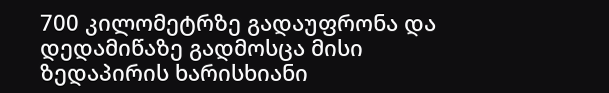700 კილომეტრზე გადაუფრონა და დედამიწაზე გადმოსცა მისი ზედაპირის ხარისხიანი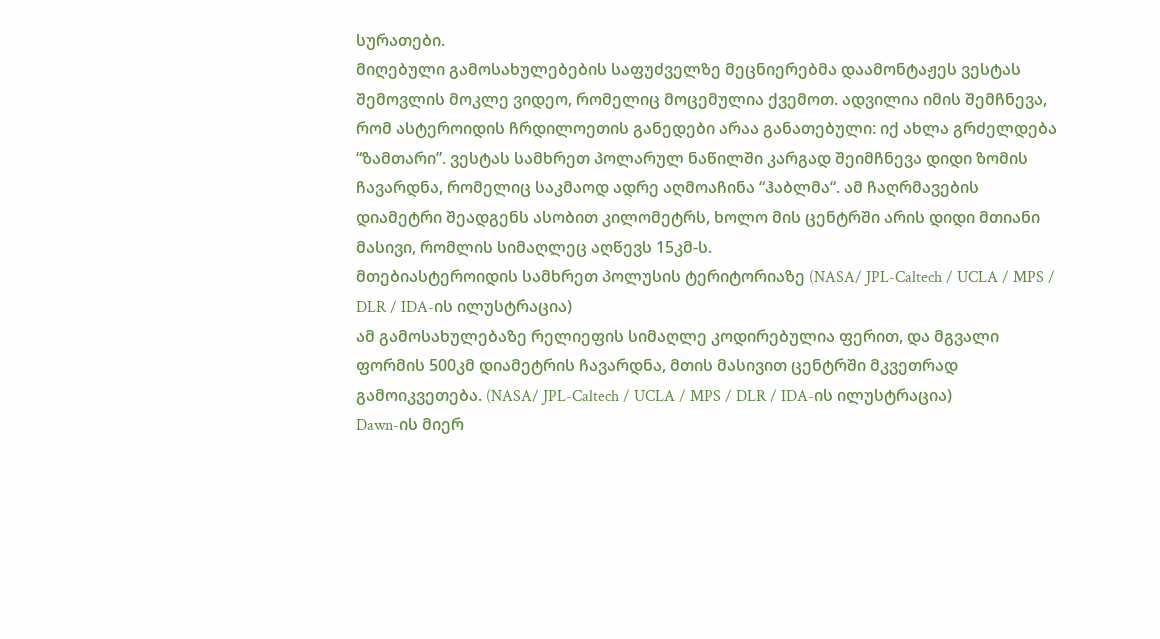სურათები.
მიღებული გამოსახულებების საფუძველზე მეცნიერებმა დაამონტაჟეს ვესტას შემოვლის მოკლე ვიდეო, რომელიც მოცემულია ქვემოთ. ადვილია იმის შემჩნევა, რომ ასტეროიდის ჩრდილოეთის განედები არაა განათებული: იქ ახლა გრძელდება “ზამთარი”. ვესტას სამხრეთ პოლარულ ნაწილში კარგად შეიმჩნევა დიდი ზომის ჩავარდნა, რომელიც საკმაოდ ადრე აღმოაჩინა “ჰაბლმა“. ამ ჩაღრმავების დიამეტრი შეადგენს ასობით კილომეტრს, ხოლო მის ცენტრში არის დიდი მთიანი მასივი, რომლის სიმაღლეც აღწევს 15კმ-ს.
მთებიასტეროიდის სამხრეთ პოლუსის ტერიტორიაზე (NASA/ JPL-Caltech / UCLA / MPS / DLR / IDA-ის ილუსტრაცია)
ამ გამოსახულებაზე რელიეფის სიმაღლე კოდირებულია ფერით, და მგვალი ფორმის 500კმ დიამეტრის ჩავარდნა, მთის მასივით ცენტრში მკვეთრად გამოიკვეთება. (NASA/ JPL-Caltech / UCLA / MPS / DLR / IDA-ის ილუსტრაცია)
Dawn-ის მიერ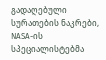გადაღებული სურათების ნაკრები, NASA-ის სპეციალისტებმა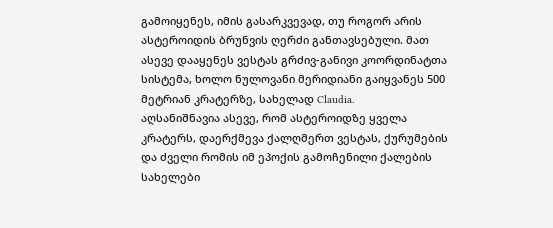გამოიყენეს, იმის გასარკვევად, თუ როგორ არის ასტეროიდის ბრუნვის ღერძი განთავსებული. მათ ასევე დააყენეს ვესტას გრძივ-განივი კოორდინატთა სისტემა, ხოლო ნულოვანი მერიდიანი გაიყვანეს 500 მეტრიან კრატერზე, სახელად Claudia.
აღსანიშნავია ასევე, რომ ასტეროიდზე ყველა კრატერს, დაერქმევა ქალღმერთ ვესტას, ქურუმების და ძველი რომის იმ ეპოქის გამოჩენილი ქალების სახელები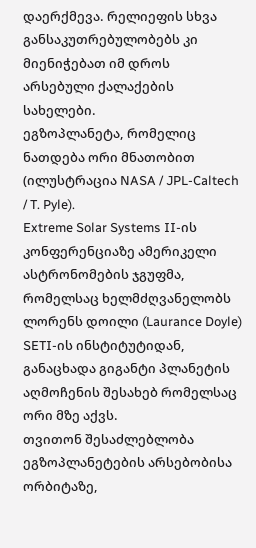დაერქმევა. რელიეფის სხვა განსაკუთრებულობებს კი მიენიჭებათ იმ დროს არსებული ქალაქების სახელები.
ეგზოპლანეტა, რომელიც ნათდება ორი მნათობით (ილუსტრაცია NASA / JPL-Caltech / T. Pyle).
Extreme Solar Systems II-ის კონფერენციაზე ამერიკელი ასტრონომების ჯგუფმა, რომელსაც ხელმძღვანელობს ლორენს დოილი (Laurance Doyle) SETI-ის ინსტიტუტიდან, განაცხადა გიგანტი პლანეტის აღმოჩენის შესახებ რომელსაც ორი მზე აქვს.
თვითონ შესაძლებლობა ეგზოპლანეტების არსებობისა ორბიტაზე,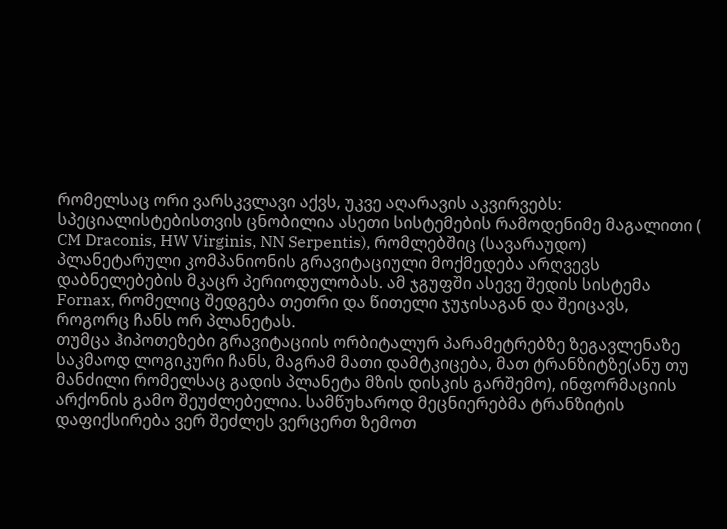რომელსაც ორი ვარსკვლავი აქვს, უკვე აღარავის აკვირვებს: სპეციალისტებისთვის ცნობილია ასეთი სისტემების რამოდენიმე მაგალითი ( CM Draconis, HW Virginis, NN Serpentis), რომლებშიც (სავარაუდო) პლანეტარული კომპანიონის გრავიტაციული მოქმედება არღვევს დაბნელებების მკაცრ პერიოდულობას. ამ ჯგუფში ასევე შედის სისტემა Fornax, რომელიც შედგება თეთრი და წითელი ჯუჯისაგან და შეიცავს, როგორც ჩანს ორ პლანეტას.
თუმცა ჰიპოთეზები გრავიტაციის ორბიტალურ პარამეტრებზე ზეგავლენაზე საკმაოდ ლოგიკური ჩანს, მაგრამ მათი დამტკიცება, მათ ტრანზიტზე(ანუ თუ მანძილი რომელსაც გადის პლანეტა მზის დისკის გარშემო), ინფორმაციის არქონის გამო შეუძლებელია. სამწუხაროდ მეცნიერებმა ტრანზიტის დაფიქსირება ვერ შეძლეს ვერცერთ ზემოთ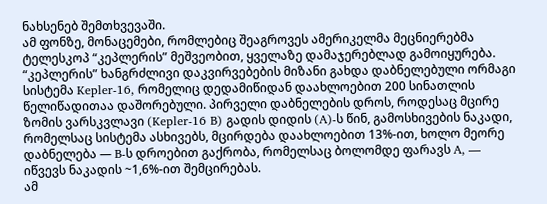ნახსენებ შემთხვევაში.
ამ ფონზე, მონაცემები, რომლებიც შეაგროვეს ამერიკელმა მეცნიერებმა ტელესკოპ “კეპლერის” მეშვეობით, ყველაზე დამაჯერებლად გამოიყურება. “კეპლერის” ხანგრძლივი დაკვირვებების მიზანი გახდა დაბნელებული ორმაგი სისტემა Kepler-16, რომელიც დედამიწიდან დაახლოებით 200 სინათლის წელიწადითაა დაშორებული. პირველი დაბნელების დროს, როდესაც მცირე ზომის ვარსკვლავი (Kepler-16 B) გადის დიდის (A)-ს წინ, გამოსხივების ნაკადი, რომელსაც სისტემა ასხივებს, მცირდება დაახლოებით 13%-ით, ხოლო მეორე დაბნელება — B-ს დროებით გაქრობა, რომელსაც ბოლომდე ფარავს A, — იწვევს ნაკადის ~1,6%-ით შემცირებას.
ამ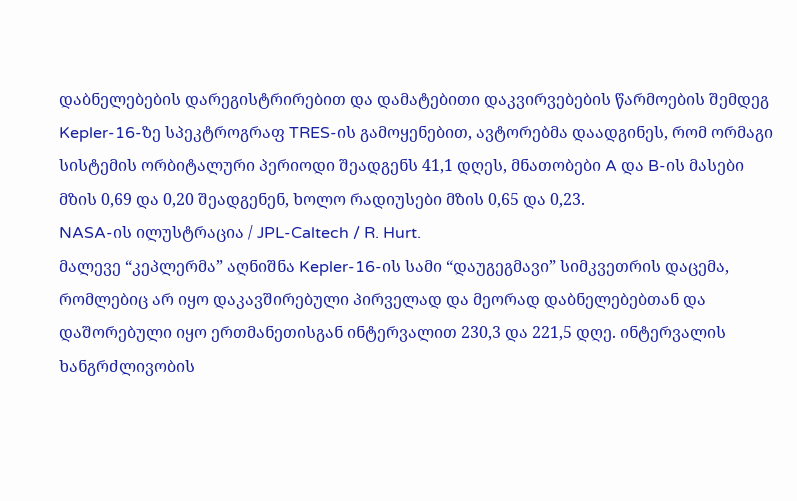დაბნელებების დარეგისტრირებით და დამატებითი დაკვირვებების წარმოების შემდეგ Kepler-16-ზე სპეკტროგრაფ TRES-ის გამოყენებით, ავტორებმა დაადგინეს, რომ ორმაგი სისტემის ორბიტალური პერიოდი შეადგენს 41,1 დღეს, მნათობები A და B-ის მასები მზის 0,69 და 0,20 შეადგენენ, ხოლო რადიუსები მზის 0,65 და 0,23.
NASA-ის ილუსტრაცია / JPL-Caltech / R. Hurt.
მალევე “კეპლერმა” აღნიშნა Kepler-16-ის სამი “დაუგეგმავი” სიმკვეთრის დაცემა, რომლებიც არ იყო დაკავშირებული პირველად და მეორად დაბნელებებთან და დაშორებული იყო ერთმანეთისგან ინტერვალით 230,3 და 221,5 დღე. ინტერვალის ხანგრძლივობის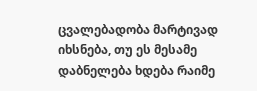ცვალებადობა მარტივად იხსნება, თუ ეს მესამე დაბნელება ხდება რაიმე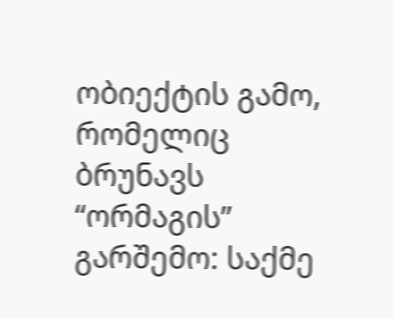ობიექტის გამო, რომელიც ბრუნავს “ორმაგის” გარშემო: საქმე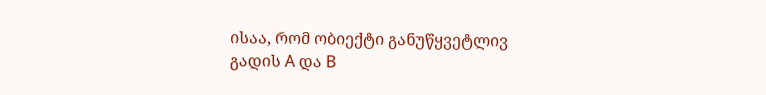ისაა, რომ ობიექტი განუწყვეტლივ გადის A და B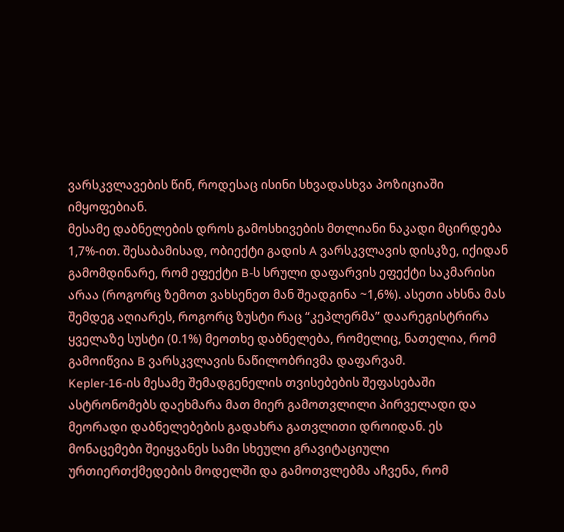ვარსკვლავების წინ, როდესაც ისინი სხვადასხვა პოზიციაში იმყოფებიან.
მესამე დაბნელების დროს გამოსხივების მთლიანი ნაკადი მცირდება 1,7%-ით. შესაბამისად, ობიექტი გადის A ვარსკვლავის დისკზე, იქიდან გამომდინარე, რომ ეფექტი B-ს სრული დაფარვის ეფექტი საკმარისი არაა (როგორც ზემოთ ვახსენეთ მან შეადგინა ~1,6%). ასეთი ახსნა მას შემდეგ აღიარეს, როგორც ზუსტი რაც “კეპლერმა” დაარეგისტრირა ყველაზე სუსტი (0.1%) მეოთხე დაბნელება, რომელიც, ნათელია, რომ გამოიწვია B ვარსკვლავის ნაწილობრივმა დაფარვამ.
Kepler-16-ის მესამე შემადგენელის თვისებების შეფასებაში ასტრონომებს დაეხმარა მათ მიერ გამოთვლილი პირველადი და მეორადი დაბნელებების გადახრა გათვლითი დროიდან. ეს მონაცემები შეიყვანეს სამი სხეული გრავიტაციული ურთიერთქმედების მოდელში და გამოთვლებმა აჩვენა, რომ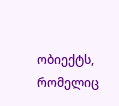ობიექტს, რომელიც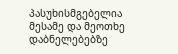პასუხისმგებელია მესამე და მეოთხე დაბნელებებზე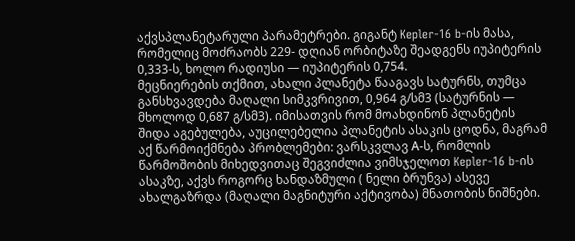აქვსპლანეტარული პარამეტრები. გიგანტ Kepler-16 b-ის მასა, რომელიც მოძრაობს 229- დღიან ორბიტაზე შეადგენს იუპიტერის 0,333-ს, ხოლო რადიუსი — იუპიტერის 0,754.
მეცნიერების თქმით, ახალი პლანეტა წააგავს სატურნს, თუმცა განსხვავდება მაღალი სიმკვრივით, 0,964 გ/სმ3 (სატურნის — მხოლოდ 0,687 გ/სმ3). იმისათვის რომ მოახდინონ პლანეტის შიდა აგებულება, აუცილებელია პლანეტის ასაკის ცოდნა, მაგრამ აქ წარმოიქმნება პრობლემები: ვარსკვლავ А-ს, რომლის წარმოშობის მიხედვითაც შეგვიძლია ვიმსჯელოთ Kepler-16 b-ის ასაკზე, აქვს როგორც ხანდაზმული ( ნელი ბრუნვა) ასევე ახალგაზრდა (მაღალი მაგნიტური აქტივობა) მნათობის ნიშნები.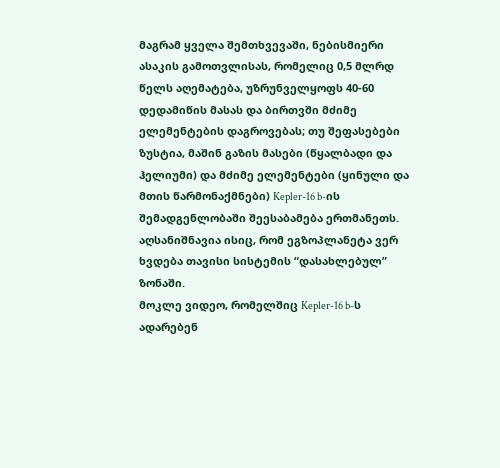მაგრამ ყველა შემთხვევაში, ნებისმიერი ასაკის გამოთვლისას, რომელიც 0,5 მლრდ წელს აღემატება, უზრუნველყოფს 40-60 დედამიწის მასას და ბირთვში მძიმე ელემენტების დაგროვებას; თუ შეფასებები ზუსტია, მაშინ გაზის მასები (წყალბადი და ჰელიუმი) და მძიმე ელემენტები (ყინული და მთის წარმონაქმნები) Kepler-16 b-ის შემადგენლობაში შეესაბამება ერთმანეთს.
აღსანიშნავია ისიც, რომ ეგზოპლანეტა ვერ ხვდება თავისი სისტემის “დასახლებულ” ზონაში.
მოკლე ვიდეო, რომელშიც Kepler-16 b-ს ადარებენ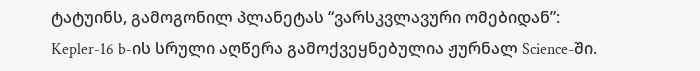ტატუინს, გამოგონილ პლანეტას “ვარსკვლავური ომებიდან”:
Kepler-16 b-ის სრული აღწერა გამოქვეყნებულია ჟურნალ Science-ში.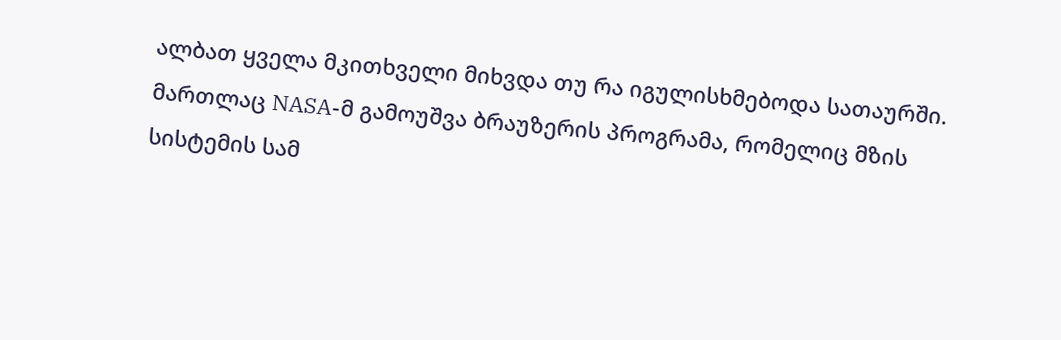ალბათ ყველა მკითხველი მიხვდა თუ რა იგულისხმებოდა სათაურში. მართლაც NASA-მ გამოუშვა ბრაუზერის პროგრამა, რომელიც მზის სისტემის სამ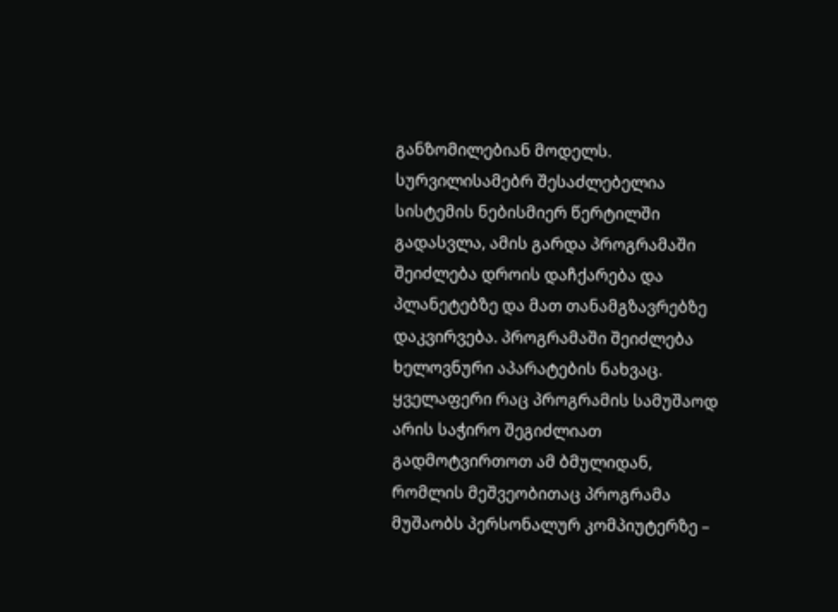განზომილებიან მოდელს. სურვილისამებრ შესაძლებელია სისტემის ნებისმიერ წერტილში გადასვლა, ამის გარდა პროგრამაში შეიძლება დროის დაჩქარება და პლანეტებზე და მათ თანამგზავრებზე დაკვირვება. პროგრამაში შეიძლება ხელოვნური აპარატების ნახვაც.
ყველაფერი რაც პროგრამის სამუშაოდ არის საჭირო შეგიძლიათ გადმოტვირთოთ ამ ბმულიდან, რომლის მეშვეობითაც პროგრამა მუშაობს პერსონალურ კომპიუტერზე –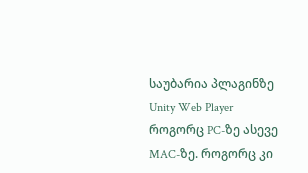საუბარია პლაგინზე Unity Web Player როგორც PC-ზე ასევე MAC-ზე. როგორც კი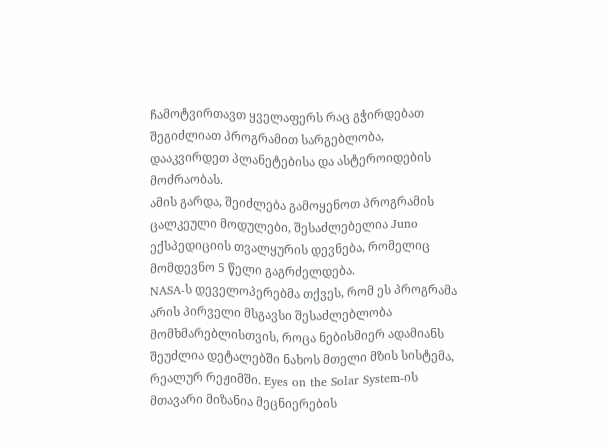ჩამოტვირთავთ ყველაფერს რაც გჭირდებათ შეგიძლიათ პროგრამით სარგებლობა, დააკვირდეთ პლანეტებისა და ასტეროიდების მოძრაობას.
ამის გარდა, შეიძლება გამოყენოთ პროგრამის ცალკეული მოდულები, შესაძლებელია Juno ექსპედიციის თვალყურის დევნება, რომელიც მომდევნო 5 წელი გაგრძელდება.
NASA-ს დეველოპერებმა თქვეს, რომ ეს პროგრამა არის პირველი მსგავსი შესაძლებლობა მომხმარებლისთვის, როცა ნებისმიერ ადამიანს შეუძლია დეტალებში ნახოს მთელი მზის სისტემა, რეალურ რეჟიმში. Eyes on the Solar System-ის მთავარი მიზანია მეცნიერების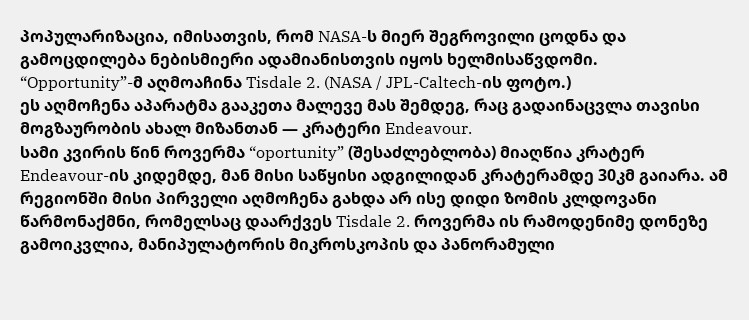პოპულარიზაცია, იმისათვის, რომ NASA-ს მიერ შეგროვილი ცოდნა და გამოცდილება ნებისმიერი ადამიანისთვის იყოს ხელმისაწვდომი.
“Opportunity”-მ აღმოაჩინა Tisdale 2. (NASA / JPL-Caltech-ის ფოტო.)
ეს აღმოჩენა აპარატმა გააკეთა მალევე მას შემდეგ, რაც გადაინაცვლა თავისი მოგზაურობის ახალ მიზანთან — კრატერი Endeavour.
სამი კვირის წინ როვერმა “oportunity” (შესაძლებლობა) მიაღწია კრატერ Endeavour-ის კიდემდე, მან მისი საწყისი ადგილიდან კრატერამდე 30კმ გაიარა. ამ რეგიონში მისი პირველი აღმოჩენა გახდა არ ისე დიდი ზომის კლდოვანი წარმონაქმნი, რომელსაც დაარქვეს Tisdale 2. როვერმა ის რამოდენიმე დონეზე გამოიკვლია, მანიპულატორის მიკროსკოპის და პანორამული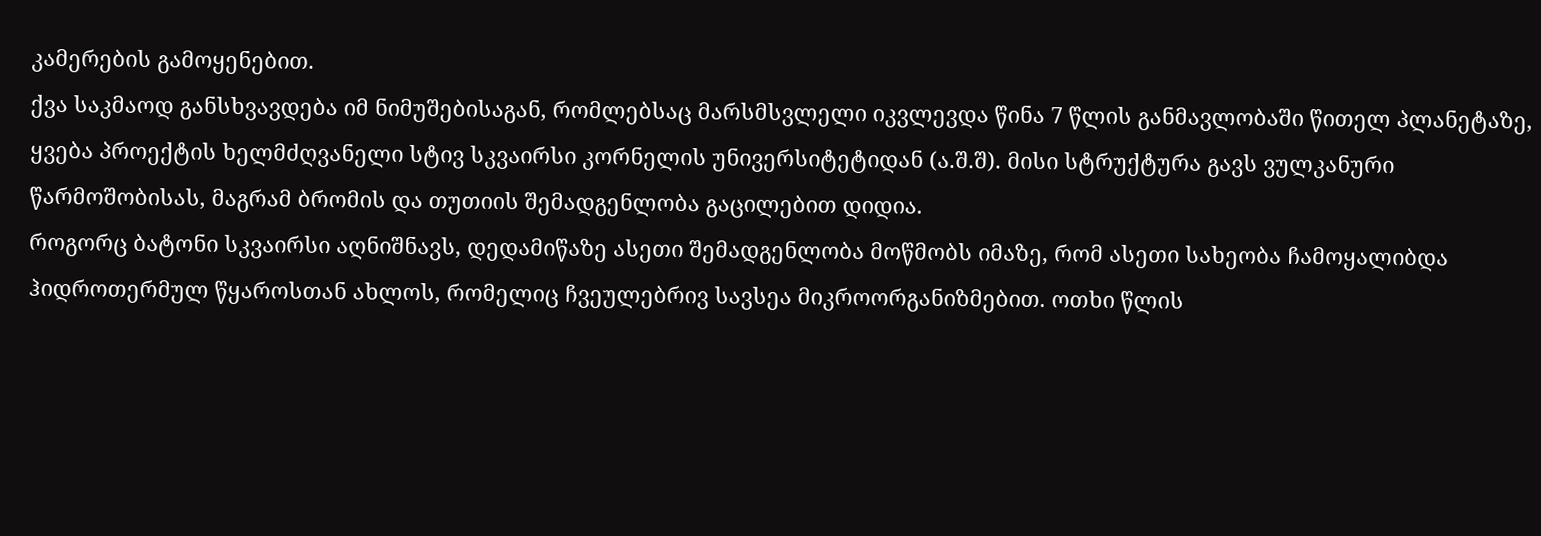კამერების გამოყენებით.
ქვა საკმაოდ განსხვავდება იმ ნიმუშებისაგან, რომლებსაც მარსმსვლელი იკვლევდა წინა 7 წლის განმავლობაში წითელ პლანეტაზე, ყვება პროექტის ხელმძღვანელი სტივ სკვაირსი კორნელის უნივერსიტეტიდან (ა.შ.შ). მისი სტრუქტურა გავს ვულკანური წარმოშობისას, მაგრამ ბრომის და თუთიის შემადგენლობა გაცილებით დიდია.
როგორც ბატონი სკვაირსი აღნიშნავს, დედამიწაზე ასეთი შემადგენლობა მოწმობს იმაზე, რომ ასეთი სახეობა ჩამოყალიბდა ჰიდროთერმულ წყაროსთან ახლოს, რომელიც ჩვეულებრივ სავსეა მიკროორგანიზმებით. ოთხი წლის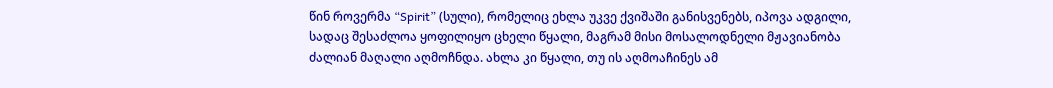წინ როვერმა “Spirit” (სული), რომელიც ეხლა უკვე ქვიშაში განისვენებს, იპოვა ადგილი, სადაც შესაძლოა ყოფილიყო ცხელი წყალი, მაგრამ მისი მოსალოდნელი მჟავიანობა ძალიან მაღალი აღმოჩნდა. ახლა კი წყალი, თუ ის აღმოაჩინეს ამ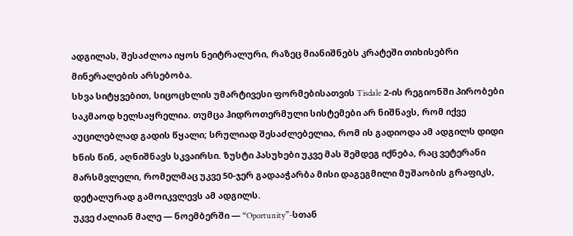ადგილას, შესაძლოა იყოს ნეიტრალური, რაზეც მიანიშნებს კრატეში თიხისებრი მინერალების არსებობა.
სხვა სიტყვებით, სიცოცხლის უმარტივესი ფორმებისათვის Tisdale 2-ის რეგიონში პირობები საკმაოდ ხელსაყრელია. თუმცა ჰიდროთერმული სისტემები არ ნიშნავს, რომ იქვე აუცილებლად გადის წყალი; სრულიად შესაძლებელია, რომ ის გადიოდა ამ ადგილს დიდი ხნის წინ, აღნიშნავს სკვაირსი. ზუსტი პასუხები უკვე მას შემდეგ იქნება, რაც ვეტერანი მარსმვლელი, რომელმაც უკვე 50-ჯერ გადააჭარბა მისი დაგეგმილი მუშაობის გრაფიკს, დეტალურად გამოიკვლევს ამ ადგილს.
უკვე ძალიან მალე — ნოემბერში — “Oportunity”-სთან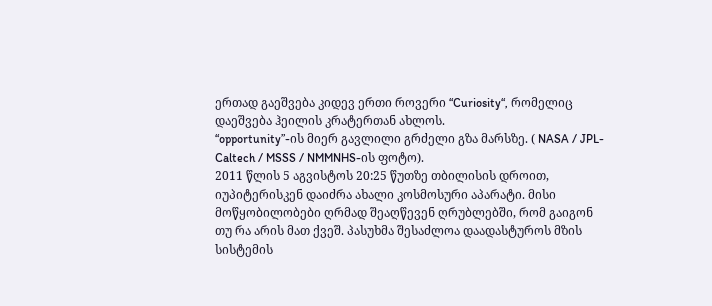ერთად გაეშვება კიდევ ერთი როვერი “Curiosity“, რომელიც დაეშვება ჰეილის კრატერთან ახლოს.
“opportunity”-ის მიერ გავლილი გრძელი გზა მარსზე. ( NASA / JPL-Caltech / MSSS / NMMNHS-ის ფოტო).
2011 წლის 5 აგვისტოს 20:25 წუთზე თბილისის დროით, იუპიტერისკენ დაიძრა ახალი კოსმოსური აპარატი. მისი მოწყობილობები ღრმად შეაღწევენ ღრუბლებში, რომ გაიგონ თუ რა არის მათ ქვეშ. პასუხმა შესაძლოა დაადასტუროს მზის სისტემის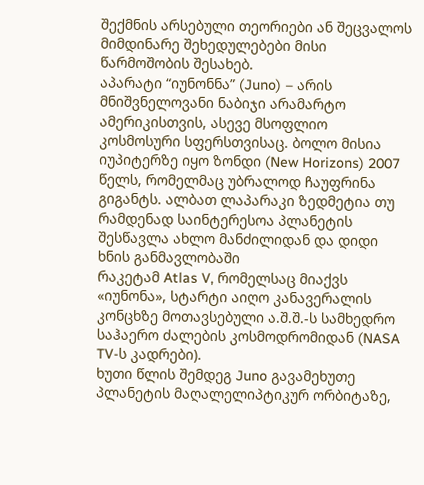შექმნის არსებული თეორიები ან შეცვალოს მიმდინარე შეხედულებები მისი წარმოშობის შესახებ.
აპარატი “იუნონნა” (Juno) – არის მნიშვნელოვანი ნაბიჯი არამარტო ამერიკისთვის, ასევე მსოფლიო კოსმოსური სფერსთვისაც. ბოლო მისია იუპიტერზე იყო ზონდი (New Horizons) 2007 წელს, რომელმაც უბრალოდ ჩაუფრინა გიგანტს. ალბათ ლაპარაკი ზედმეტია თუ რამდენად საინტერესოა პლანეტის შესწავლა ახლო მანძილიდან და დიდი ხნის განმავლობაში
რაკეტამ Atlas V, რომელსაც მიაქვს «იუნონა», სტარტი აიღო კანავერალის კონცხზე მოთავსებული ა.შ.შ.-ს სამხედრო საჰაერო ძალების კოსმოდრომიდან (NASA TV-ს კადრები).
ხუთი წლის შემდეგ Juno გავამეხუთე პლანეტის მაღალელიპტიკურ ორბიტაზე,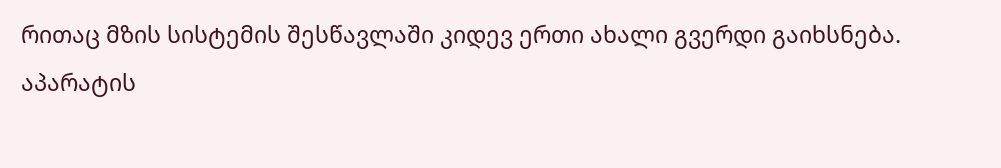რითაც მზის სისტემის შესწავლაში კიდევ ერთი ახალი გვერდი გაიხსნება.
აპარატის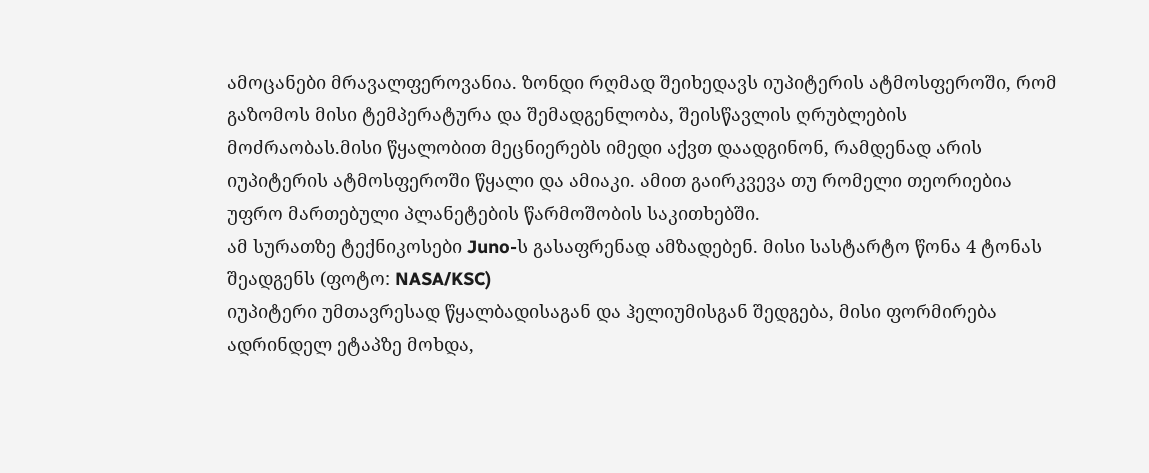ამოცანები მრავალფეროვანია. ზონდი რღმად შეიხედავს იუპიტერის ატმოსფეროში, რომ გაზომოს მისი ტემპერატურა და შემადგენლობა, შეისწავლის ღრუბლების მოძრაობას.მისი წყალობით მეცნიერებს იმედი აქვთ დაადგინონ, რამდენად არის იუპიტერის ატმოსფეროში წყალი და ამიაკი. ამით გაირკვევა თუ რომელი თეორიებია უფრო მართებული პლანეტების წარმოშობის საკითხებში.
ამ სურათზე ტექნიკოსები Juno-ს გასაფრენად ამზადებენ. მისი სასტარტო წონა 4 ტონას შეადგენს (ფოტო: NASA/KSC)
იუპიტერი უმთავრესად წყალბადისაგან და ჰელიუმისგან შედგება, მისი ფორმირება ადრინდელ ეტაპზე მოხდა,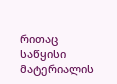რითაც საწყისი მატერიალის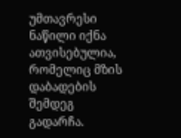უმთავრესი ნაწილი იქნა ათვისებულია, რომელიც მზის დაბადების შემდეგ გადარჩა.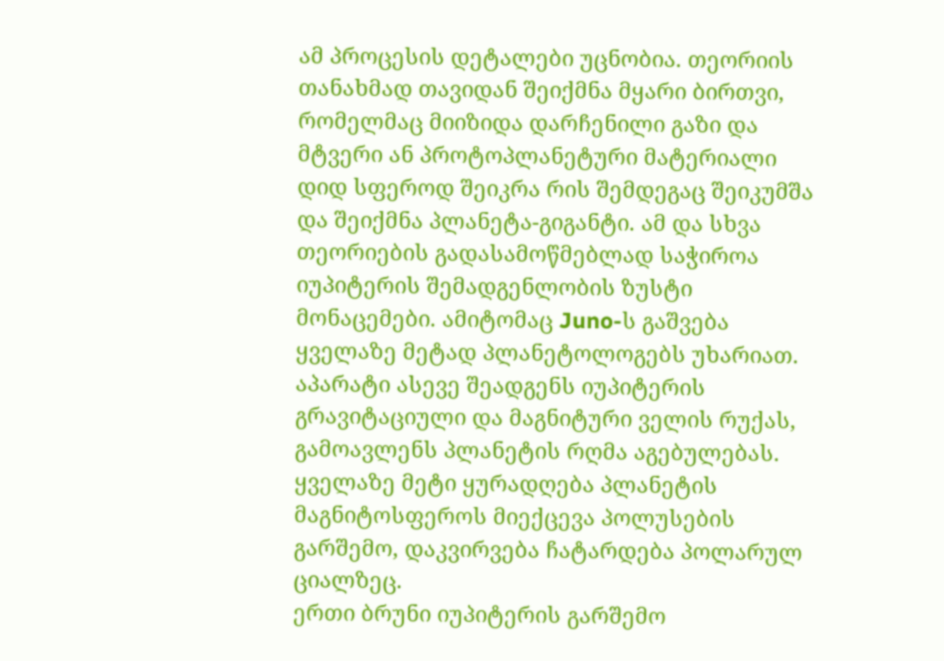ამ პროცესის დეტალები უცნობია. თეორიის თანახმად თავიდან შეიქმნა მყარი ბირთვი, რომელმაც მიიზიდა დარჩენილი გაზი და მტვერი ან პროტოპლანეტური მატერიალი დიდ სფეროდ შეიკრა რის შემდეგაც შეიკუმშა და შეიქმნა პლანეტა-გიგანტი. ამ და სხვა თეორიების გადასამოწმებლად საჭიროა იუპიტერის შემადგენლობის ზუსტი მონაცემები. ამიტომაც Juno-ს გაშვება ყველაზე მეტად პლანეტოლოგებს უხარიათ.
აპარატი ასევე შეადგენს იუპიტერის გრავიტაციული და მაგნიტური ველის რუქას, გამოავლენს პლანეტის რღმა აგებულებას. ყველაზე მეტი ყურადღება პლანეტის მაგნიტოსფეროს მიექცევა პოლუსების გარშემო, დაკვირვება ჩატარდება პოლარულ ციალზეც.
ერთი ბრუნი იუპიტერის გარშემო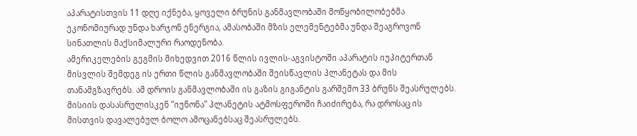აპარატისთვის 11 დღე იქნება, ყოველი ბრუნის განმავლობაში მოწყობილობებმა ეკონომიურად უნდა ხარჯონ ენერგია, ამასობაში მზის ელემენტებმა უნდა შეაგროვონ სინათლის მაქსიმალური რაოდენობა.
ამერიკელების გეგმის მიხედვით 2016 წლის ივლის-აგვისტოში აპარატის იუპიტერთან მისვლის შემდეგ ის ერთი წლის განმავლობაში შეისწავლის პლანეტას და მის თანამგზავრებს. ამ დროის განმავლობაში ის გაზის გიგანტის გარშემო 33 ბრუნს შეასრულებს.
მისიის დასასრულისკენ “იუნონა” პლანეტის ატმოსფეროში ჩაიძირება, რა დროსაც ის მისთვის დავალებულ ბოლო ამოცანებსაც შეასრულებს.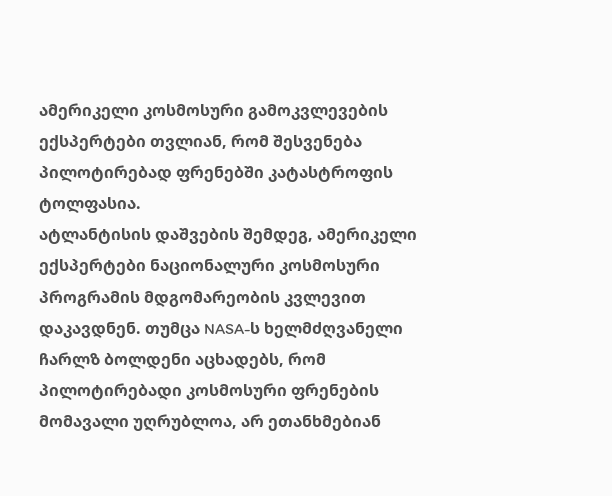ამერიკელი კოსმოსური გამოკვლევების ექსპერტები თვლიან, რომ შესვენება პილოტირებად ფრენებში კატასტროფის ტოლფასია.
ატლანტისის დაშვების შემდეგ, ამერიკელი ექსპერტები ნაციონალური კოსმოსური პროგრამის მდგომარეობის კვლევით დაკავდნენ. თუმცა NASA-ს ხელმძღვანელი ჩარლზ ბოლდენი აცხადებს, რომ პილოტირებადი კოსმოსური ფრენების მომავალი უღრუბლოა, არ ეთანხმებიან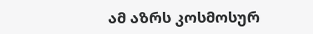ამ აზრს კოსმოსურ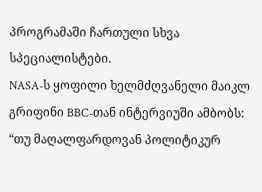პროგრამაში ჩართული სხვა სპეციალისტები.
NASA-ს ყოფილი ხელმძღვანელი მაიკლ გრიფინი BBC-თან ინტერვიუში ამბობს: “თუ მაღალფარდოვან პოლიტიკურ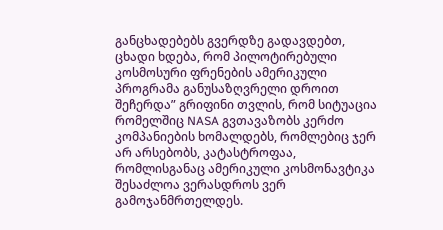განცხადებებს გვერდზე გადავდებთ, ცხადი ხდება, რომ პილოტირებული კოსმოსური ფრენების ამერიკული პროგრამა განუსაზღვრელი დროით შეჩერდა” გრიფინი თვლის, რომ სიტუაცია რომელშიც NASA გვთავაზობს კერძო კომპანიების ხომალდებს, რომლებიც ჯერ არ არსებობს, კატასტროფაა, რომლისგანაც ამერიკული კოსმონავტიკა შესაძლოა ვერასდროს ვერ გამოჯანმრთელდეს.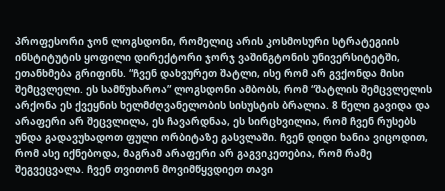პროფესორი ჯონ ლოგსდონი, რომელიც არის კოსმოსური სტრატეგიის ინსტიტუტის ყოფილი დირექტორი ჯორჯ ვაშინგტონის უნივერსიტეტში, ეთანხმება გრიფინს. “ჩვენ დახვურეთ შატლი, ისე რომ არ გვქონდა მისი შემცვლელი. ეს სამწუხაროა” ლოგსდონი ამბობს, რომ “შატლის შემცვლელის არქონა ეს ქვეყნის ხელმძღვანელობის სისუსტის ბრალია. 8 წელი გავიდა და არაფერი არ შეცვლილა, ეს ჩავარდნაა, ეს სირცხვილია, რომ ჩვენ რუსებს უნდა გადავუხადოთ ფული ორბიტაზე გასვლაში. ჩვენ დიდი ხანია ვიცოდით, რომ ასე იქნებოდა, მაგრამ არაფერი არ გაგვიკეთებია, რომ რამე შეგვეცვალა. ჩვენ თვითონ მოვიმწყვდიეთ თავი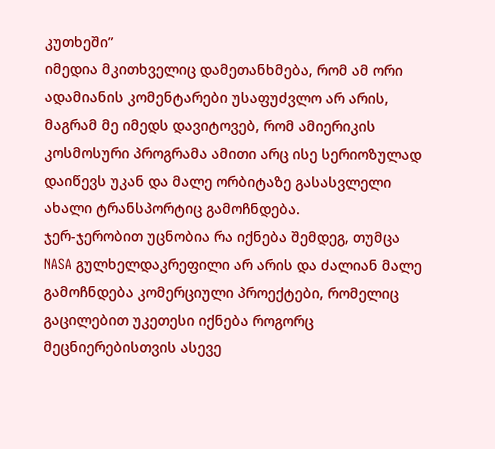კუთხეში”
იმედია მკითხველიც დამეთანხმება, რომ ამ ორი ადამიანის კომენტარები უსაფუძვლო არ არის, მაგრამ მე იმედს დავიტოვებ, რომ ამიერიკის კოსმოსური პროგრამა ამითი არც ისე სერიოზულად დაიწევს უკან და მალე ორბიტაზე გასასვლელი ახალი ტრანსპორტიც გამოჩნდება.
ჯერ-ჯერობით უცნობია რა იქნება შემდეგ, თუმცა NASA გულხელდაკრეფილი არ არის და ძალიან მალე გამოჩნდება კომერციული პროექტები, რომელიც გაცილებით უკეთესი იქნება როგორც მეცნიერებისთვის ასევე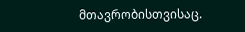მთავრობისთვისაც.